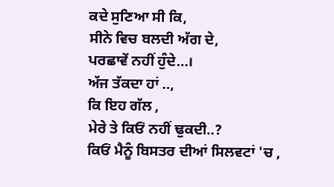ਕਦੇ ਸੁਣਿਆ ਸੀ ਕਿ,
ਸੀਨੇ ਵਿਚ ਬਲਦੀ ਅੱਗ ਦੇ,
ਪਰਛਾਵੇਂ ਨਹੀਂ ਹੁੰਦੇ...।
ਅੱਜ ਤੱਕਦਾ ਹਾਂ ..,
ਕਿ ਇਹ ਗੱਲ ,
ਮੇਰੇ ਤੇ ਕਿਓਂ ਨਹੀਂ ਢੁਕਦੀ..?
ਕਿਓਂ ਮੈਨੂੰ ਬਿਸਤਰ ਦੀਆਂ ਸਿਲਵਟਾਂ 'ਚ ,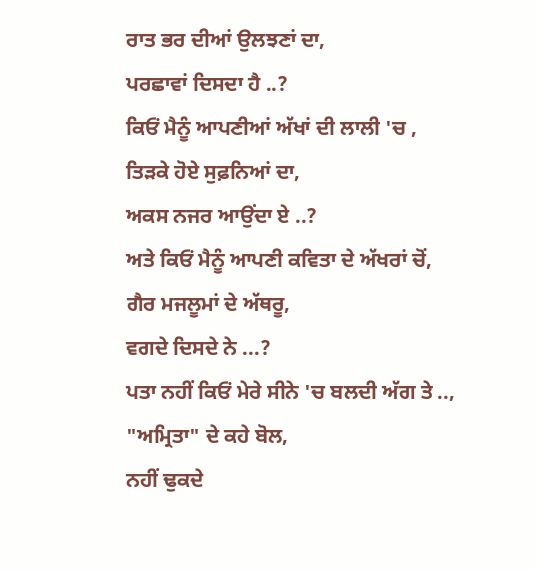ਰਾਤ ਭਰ ਦੀਆਂ ਉਲਝਣਾਂ ਦਾ,
ਪਰਛਾਵਾਂ ਦਿਸਦਾ ਹੈ ..?
ਕਿਓਂ ਮੈਨੂੰ ਆਪਣੀਆਂ ਅੱਖਾਂ ਦੀ ਲਾਲੀ 'ਚ ,
ਤਿੜਕੇ ਹੋਏ ਸੁਫ਼ਨਿਆਂ ਦਾ,
ਅਕਸ ਨਜਰ ਆਉਂਦਾ ਏ ..?
ਅਤੇ ਕਿਓਂ ਮੈਨੂੰ ਆਪਣੀ ਕਵਿਤਾ ਦੇ ਅੱਖਰਾਂ ਚੋਂ,
ਗੈਰ ਮਜਲੂਮਾਂ ਦੇ ਅੱਥਰੂ,
ਵਗਦੇ ਦਿਸਦੇ ਨੇ ...?
ਪਤਾ ਨਹੀਂ ਕਿਓਂ ਮੇਰੇ ਸੀਨੇ 'ਚ ਬਲਦੀ ਅੱਗ ਤੇ ..,
"ਅਮ੍ਰਿਤਾ" ਦੇ ਕਹੇ ਬੋਲ,
ਨਹੀਂ ਢੁਕਦੇ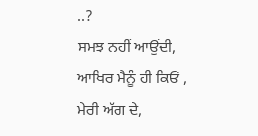..?
ਸਮਝ ਨਹੀਂ ਆਉਂਦੀ, ਆਖਿਰ ਮੈਨੂੰ ਹੀ ਕਿਓਂ ,
ਮੇਰੀ ਅੱਗ ਦੇ,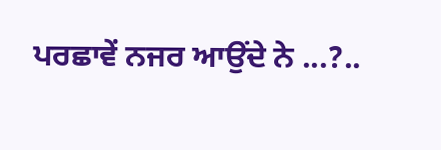ਪਰਛਾਵੇਂ ਨਜਰ ਆਉਂਦੇ ਨੇ ...?..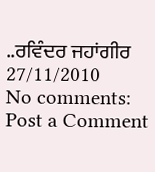..ਰਵਿੰਦਰ ਜਹਾਂਗੀਰ
27/11/2010
No comments:
Post a Comment